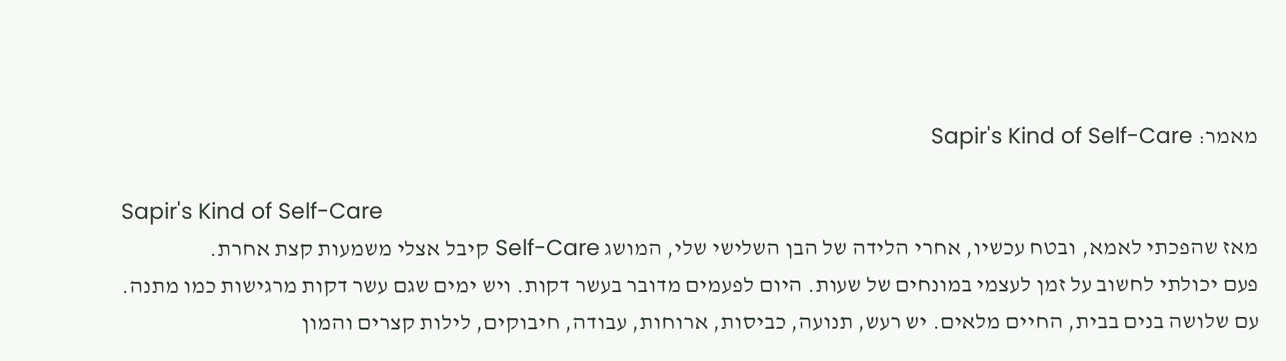מאמר: Sapir's Kind of Self-Care

Sapir's Kind of Self-Care
מאז שהפכתי לאמא, ובטח עכשיו, אחרי הלידה של הבן השלישי שלי, המושג Self-Care קיבל אצלי משמעות קצת אחרת.
פעם יכולתי לחשוב על זמן לעצמי במונחים של שעות. היום לפעמים מדובר בעשר דקות. ויש ימים שגם עשר דקות מרגישות כמו מתנה.
עם שלושה בנים בבית, החיים מלאים. יש רעש, תנועה, כביסות, ארוחות, עבודה, חיבוקים, לילות קצרים והמון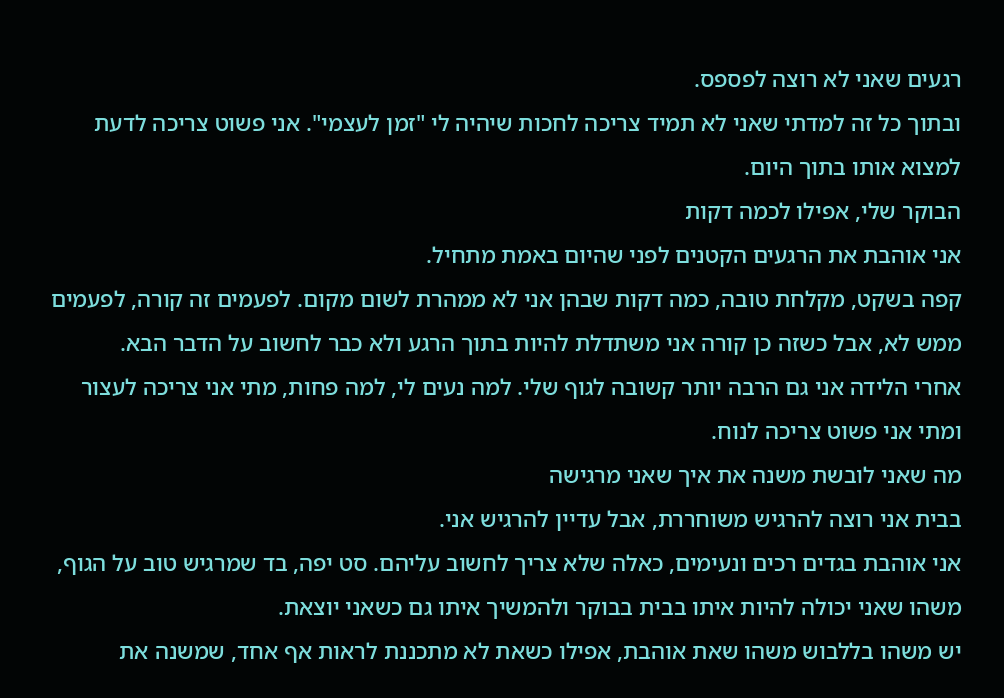רגעים שאני לא רוצה לפספס.
ובתוך כל זה למדתי שאני לא תמיד צריכה לחכות שיהיה לי "זמן לעצמי". אני פשוט צריכה לדעת למצוא אותו בתוך היום.
הבוקר שלי, אפילו לכמה דקות
אני אוהבת את הרגעים הקטנים לפני שהיום באמת מתחיל.
קפה בשקט, מקלחת טובה, כמה דקות שבהן אני לא ממהרת לשום מקום. לפעמים זה קורה, לפעמים ממש לא, אבל כשזה כן קורה אני משתדלת להיות בתוך הרגע ולא כבר לחשוב על הדבר הבא.
אחרי הלידה אני גם הרבה יותר קשובה לגוף שלי. למה נעים לי, למה פחות, מתי אני צריכה לעצור ומתי אני פשוט צריכה לנוח.
מה שאני לובשת משנה את איך שאני מרגישה
בבית אני רוצה להרגיש משוחררת, אבל עדיין להרגיש אני.
אני אוהבת בגדים רכים ונעימים, כאלה שלא צריך לחשוב עליהם. סט יפה, בד שמרגיש טוב על הגוף, משהו שאני יכולה להיות איתו בבית בבוקר ולהמשיך איתו גם כשאני יוצאת.
יש משהו בללבוש משהו שאת אוהבת, אפילו כשאת לא מתכננת לראות אף אחד, שמשנה את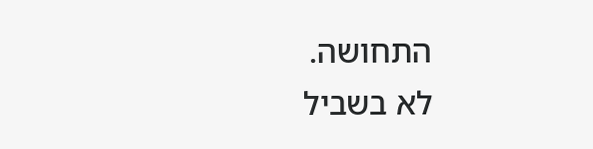התחושה.
לא בשביל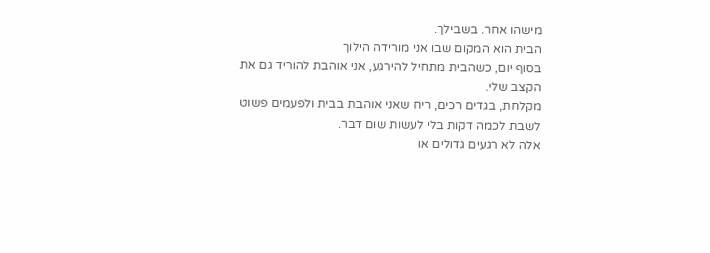מישהו אחר. בשבילך.
הבית הוא המקום שבו אני מורידה הילוך
בסוף יום, כשהבית מתחיל להירגע, אני אוהבת להוריד גם את הקצב שלי.
מקלחת, בגדים רכים, ריח שאני אוהבת בבית ולפעמים פשוט לשבת לכמה דקות בלי לעשות שום דבר.
אלה לא רגעים גדולים או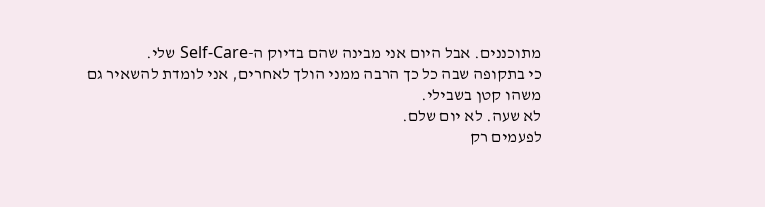מתוכננים. אבל היום אני מבינה שהם בדיוק ה-Self-Care שלי.
כי בתקופה שבה כל כך הרבה ממני הולך לאחרים, אני לומדת להשאיר גם משהו קטן בשבילי.
לא שעה. לא יום שלם.
לפעמים רק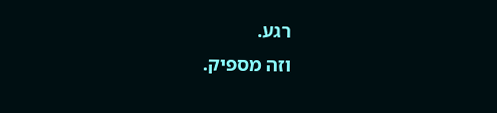רגע.
וזה מספיק.